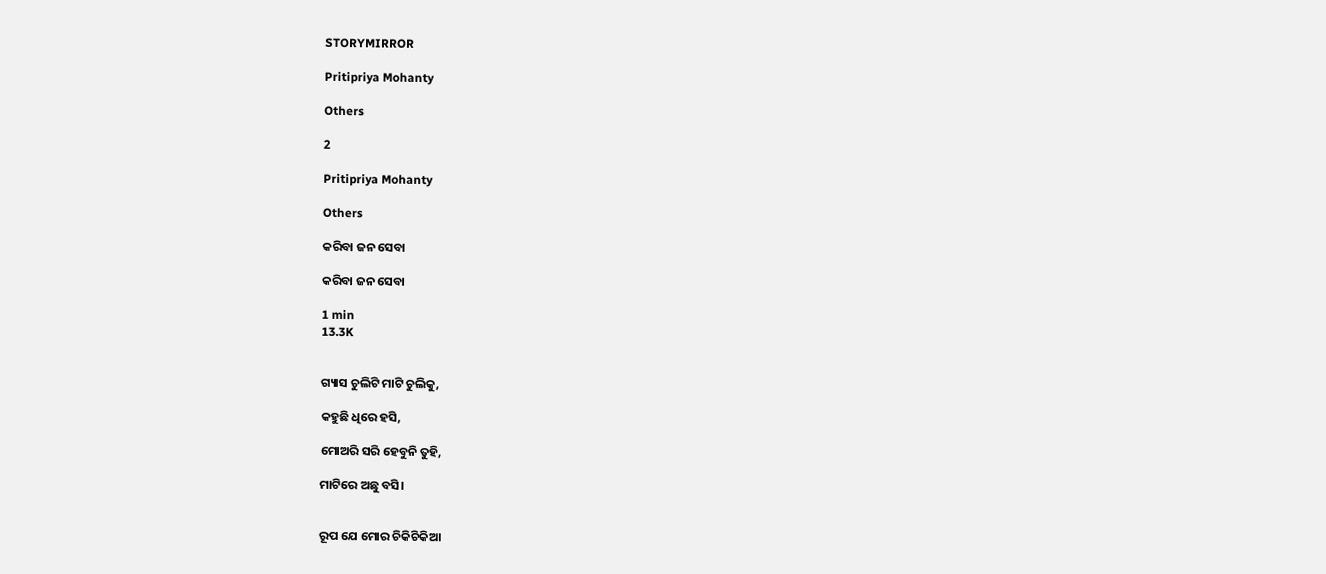STORYMIRROR

Pritipriya Mohanty

Others

2

Pritipriya Mohanty

Others

କରିବା ଜନ ସେବା

କରିବା ଜନ ସେବା

1 min
13.3K


ଗ୍ୟାସ ଚୁଲିଟି ମାଟି ଚୁଲିକୁ,

କହୁଛି ଧିରେ ହସି,

ମୋଅରି ସରି ହେବୁନି ତୁହି,

ମାଟିରେ ଅଛୁ ବସି।


ରୂପ ଯେ ମୋର ଚିକିଚିକିଆ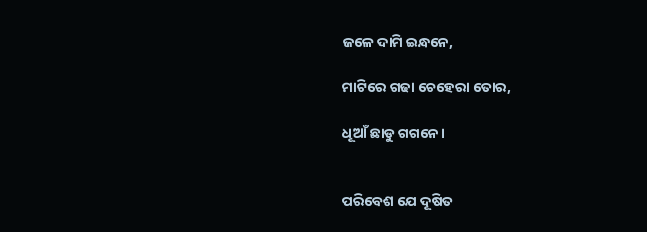ଜଳେ ଦାମି ଇନ୍ଧନେ,

ମାଟିରେ ଗଢା ଚେହେରା ତୋର,

ଧୂଆଁ ଛାଡୁ ଗଗନେ।


ପରିବେଶ ଯେ ଦୂଷିତ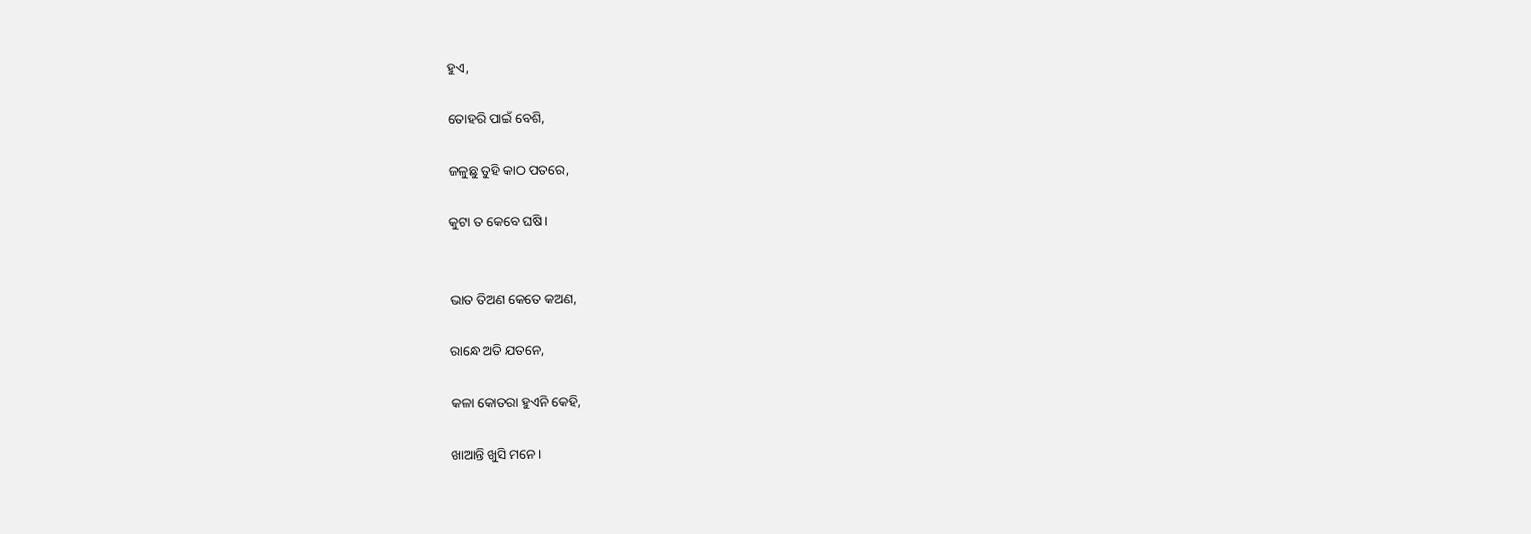ହୁଏ,

ତୋହରି ପାଇଁ ବେଶି,

ଜଳୁଛୁ ତୁହି କାଠ ପତରେ,

କୁଟା ତ କେବେ ଘଷି।


ଭାତ ତିଅଣ କେତେ କଅଣ,

ରାନ୍ଧେ ଅତି ଯତନେ,

କଳା କୋତରା ହୁଏନି କେହି,

ଖାଆନ୍ତି ଖୁସି ମନେ।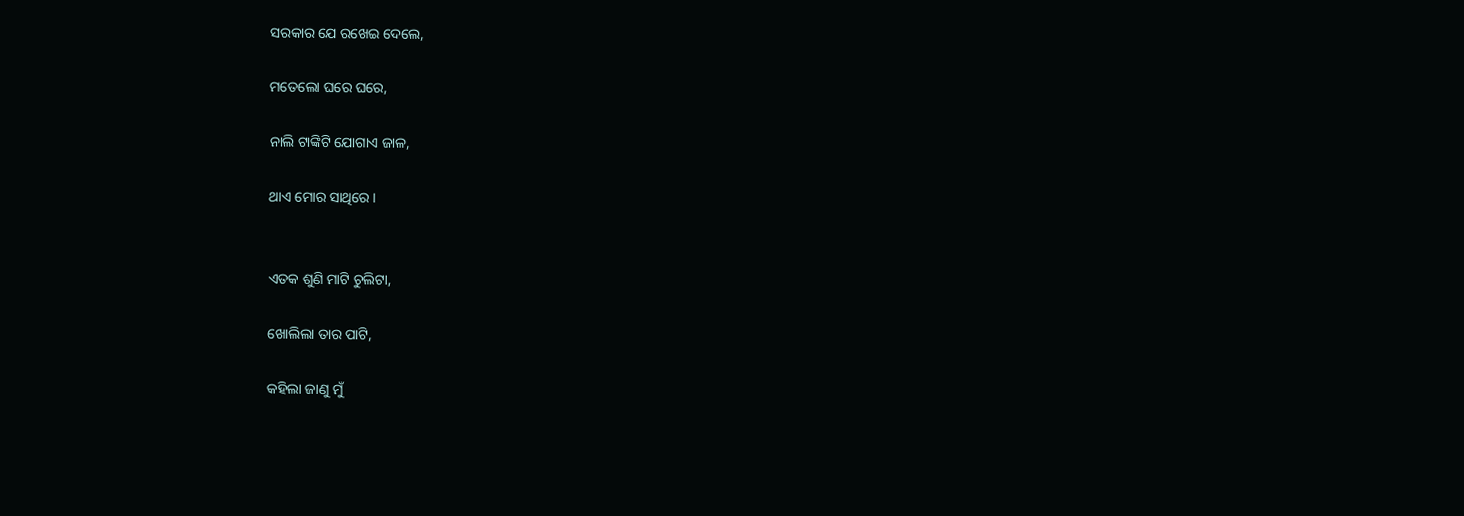ସରକାର ଯେ ରଖେଇ ଦେଲେ,

ମତେଲୋ ଘରେ ଘରେ,

ନାଲି ଟାଙ୍କିଟି ଯୋଗାଏ ଜାଳ,

ଥାଏ ମୋର ସାଥିରେ।


ଏତକ ଶୁଣି ମାଟି ଚୁଲିଟା,

ଖୋଲିଲା ତାର ପାଟି,

କହିଲା ଜାଣୁ ମୁଁ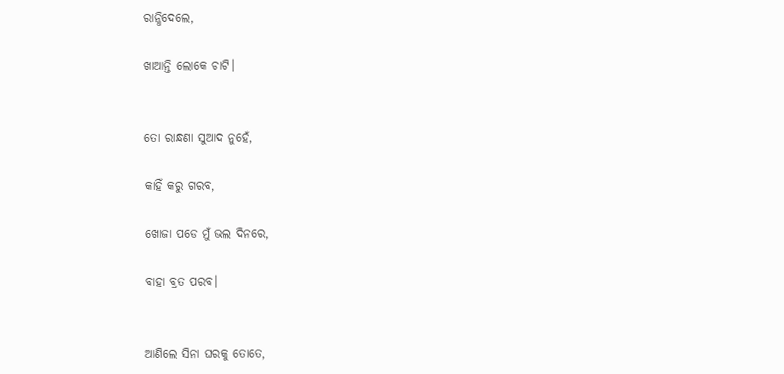ରାନ୍ଧିଦେଲେ,

ଖାଆନ୍ତି ଲୋକେ ଚାଟି।


ତୋ ରାନ୍ଧଣା ସୁଆଦ ନୁହେଁ,

କାହିଁ କରୁ ଗରବ,

ଖୋଜା ପଡେ ମୁଁ ଭଲ ଦିନରେ,

ବାହା ବ୍ରତ ପରବ।


ଆଣିଲେ ସିନା ଘରକୁ ତୋତେ,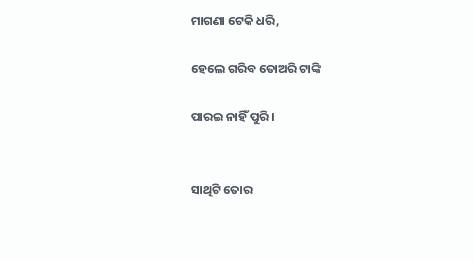ମାଗଣା ଟେକି ଧରି,

ହେଲେ ଗରିବ ତୋଅରି ଟାଙ୍କି

ପାରଇ ନାହିଁ ପୁରି।


ସାଥିଟି ତୋର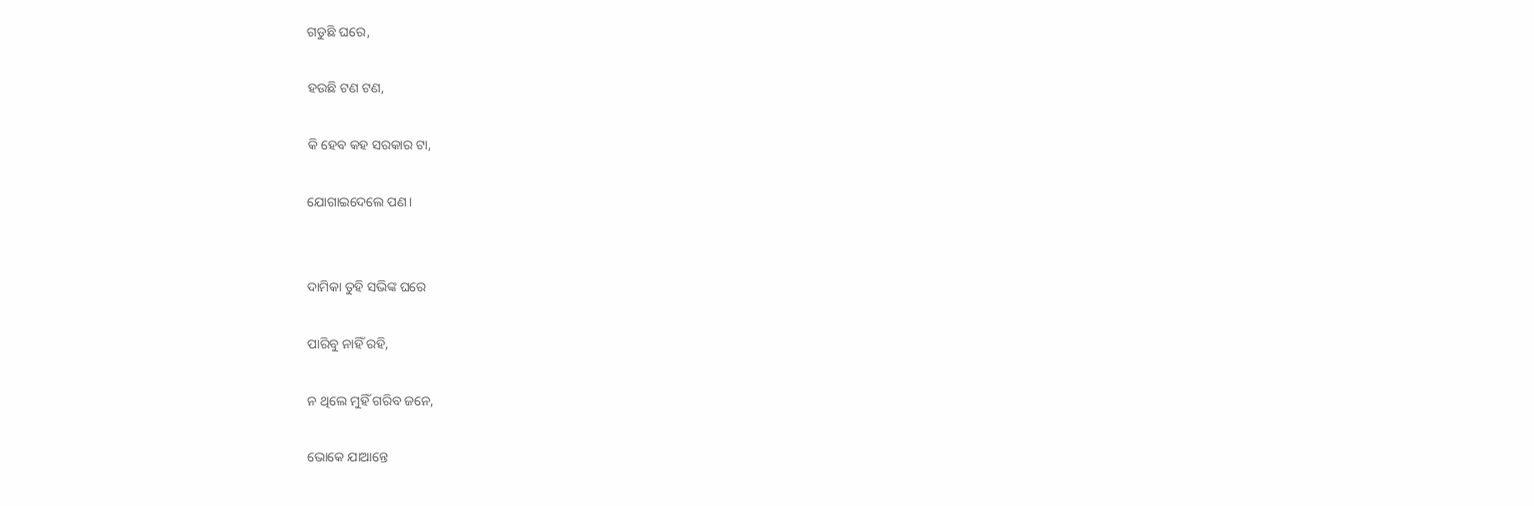ଗଡୁଛି ଘରେ,

ହଉଛି ଟଣ ଟଣ,

କି ହେବ କହ ସରକାର ଟା,

ଯୋଗାଇଦେଲେ ପଣ।


ଦାମିକା ତୁହି ସଭିଙ୍କ ଘରେ

ପାରିବୁ ନାହିଁ ରହି,

ନ ଥିଲେ ମୁହିଁ ଗରିବ ଜନେ,

ଭୋକେ ଯାଆନ୍ତେ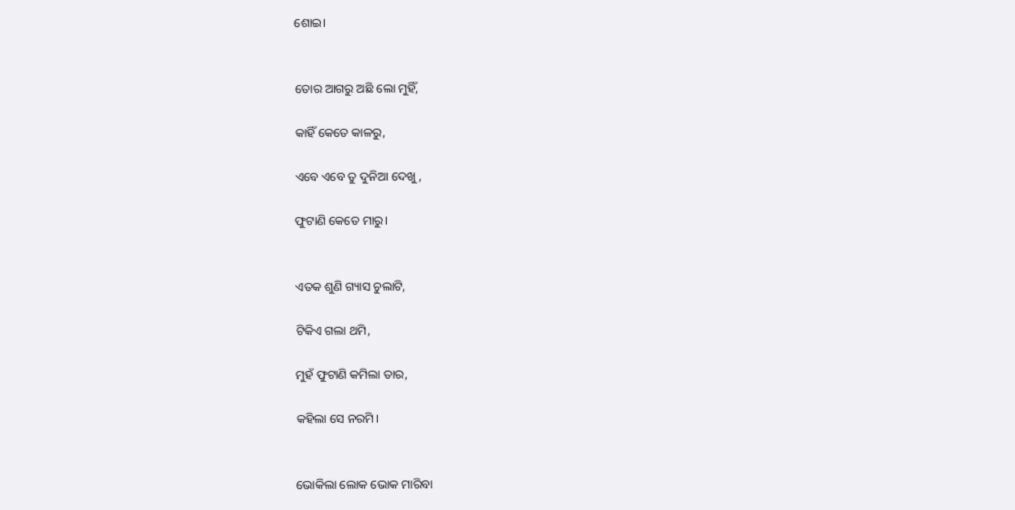ଶୋଇ।


ତୋର ଆଗରୁ ଅଛି ଲୋ ମୁହିଁ,

କାହିଁ କେତେ କାଳରୁ,

ଏବେ ଏବେ ତୁ ଦୁନିଆ ଦେଖୁ,

ଫୁଟାଣି କେତେ ମାରୁ।


ଏତକ ଶୁଣି ଗ୍ୟାସ ଚୁଲାଟି,

ଟିକିଏ ଗଲା ଥମି,

ମୁହଁ ଫୁଟାଣି କମିଲା ତାର,

କହିଲା ସେ ନରମି।


ଭୋକିଲା ଲୋକ ଭୋକ ମାରିବା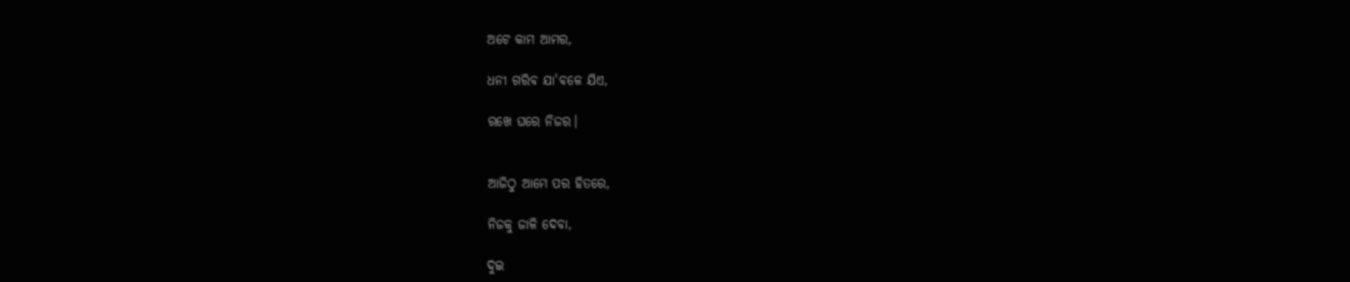ଅଟେ କାମ ଆମର,

ଧନୀ ଗରିବ ଯା'ବଳେ ଯିଏ,

ରଖେ ଘରେ ନିଜର।


ଆଜିଠୁ ଆମେ ପର ହିତରେ,

ନିଜକୁ ଜାଳି ଦେବା,

ଦୁଇ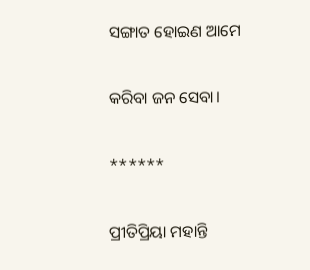ସଙ୍ଗାତ ହୋଇଣ ଆମେ

କରିବା ଜନ ସେବା।

******

ପ୍ରୀତିପ୍ରିୟା ମହାନ୍ତି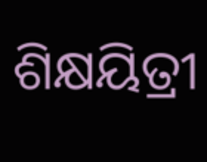ଶିକ୍ଷୟିତ୍ରୀ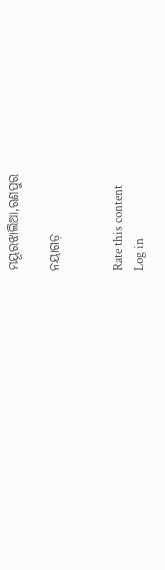ମୟୂରଝାଲିଆ,ରଣପୁର

ନୟାଗଡ଼


Rate this content
Log in